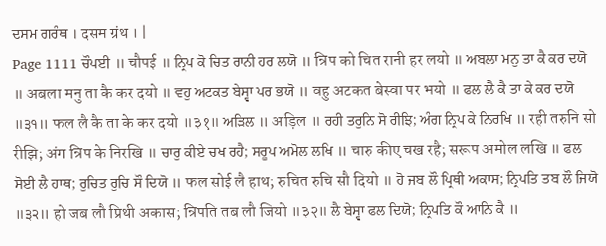ਦਸਮ ਗਰੰਥ । दसम ग्रंथ । |
Page 1111 ਚੌਪਈ ॥ चौपई ॥ ਨ੍ਰਿਪ ਕੋ ਚਿਤ ਰਾਨੀ ਹਰ ਲਯੋ ॥ न्रिप को चित रानी हर लयो ॥ ਅਬਲਾ ਮਨੁ ਤਾ ਕੈ ਕਰ ਦਯੋ ॥ अबला मनु ता कै कर दयो ॥ ਵਹੁ ਅਟਕਤ ਬੇਸ੍ਵਾ ਪਰ ਭਯੋ ॥ वहु अटकत बेस्वा पर भयो ॥ ਫਲ ਲੈ ਕੈ ਤਾ ਕੇ ਕਰ ਦਯੋ ॥੩੧॥ फल लै कै ता के कर दयो ॥३१॥ ਅੜਿਲ ॥ अड़िल ॥ ਰਹੀ ਤਰੁਨਿ ਸੋ ਰੀਝਿ; ਅੰਗ ਨ੍ਰਿਪ ਕੇ ਨਿਰਖਿ ॥ रही तरुनि सो रीझि; अंग न्रिप के निरखि ॥ ਚਾਰੁ ਕੀਏ ਚਖ ਰਹੈ; ਸਰੂਪ ਅਮੋਲ ਲਖਿ ॥ चारु कीए चख रहै; सरूप अमोल लखि ॥ ਫਲ ਸੋਈ ਲੈ ਹਾਥ; ਰੁਚਿਤ ਰੁਚਿ ਸੌ ਦਿਯੋ ॥ फल सोई लै हाथ; रुचित रुचि सौ दियो ॥ ਹੋ ਜਬ ਲੌ ਪ੍ਰਿਥੀ ਅਕਾਸ; ਨ੍ਰਿਪਤਿ ਤਬ ਲੌ ਜਿਯੋ ॥੩੨॥ हो जब लौ प्रिथी अकास; न्रिपति तब लौ जियो ॥३२॥ ਲੈ ਬੇਸ੍ਵਾ ਫਲ ਦਿਯੋ; ਨ੍ਰਿਪਤਿ ਕੌ ਆਨਿ ਕੈ ॥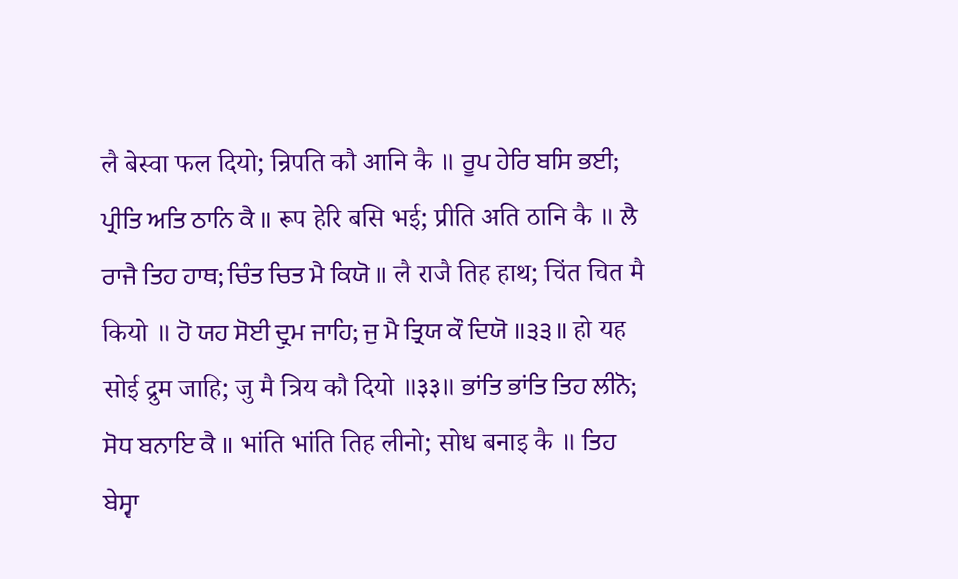लै बेस्वा फल दियो; न्रिपति कौ आनि कै ॥ ਰੂਪ ਹੇਰਿ ਬਸਿ ਭਈ; ਪ੍ਰੀਤਿ ਅਤਿ ਠਾਨਿ ਕੈ ॥ रूप हेरि बसि भई; प्रीति अति ठानि कै ॥ ਲੈ ਰਾਜੈ ਤਿਹ ਹਾਥ; ਚਿੰਤ ਚਿਤ ਮੈ ਕਿਯੋ ॥ लै राजै तिह हाथ; चिंत चित मै कियो ॥ ਹੋ ਯਹ ਸੋਈ ਦ੍ਰੁਮ ਜਾਹਿ; ਜੁ ਮੈ ਤ੍ਰਿਯ ਕੌ ਦਿਯੋ ॥੩੩॥ हो यह सोई द्रुम जाहि; जु मै त्रिय कौ दियो ॥३३॥ ਭਾਂਤਿ ਭਾਂਤਿ ਤਿਹ ਲੀਨੋ; ਸੋਧ ਬਨਾਇ ਕੈ ॥ भांति भांति तिह लीनो; सोध बनाइ कै ॥ ਤਿਹ ਬੇਸ੍ਵਾ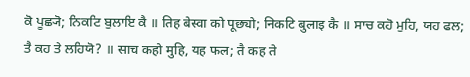ਕੋ ਪੂਛ੍ਯੋ; ਨਿਕਟਿ ਬੁਲਾਇ ਕੈ ॥ तिह बेस्वा को पूछ्यो; निकटि बुलाइ कै ॥ ਸਾਚ ਕਹੋ ਮੁਹਿ, ਯਹ ਫਲ; ਤੈ ਕਹ ਤੇ ਲਹਿਯੋ? ॥ साच कहो मुहि, यह फल; तै कह ते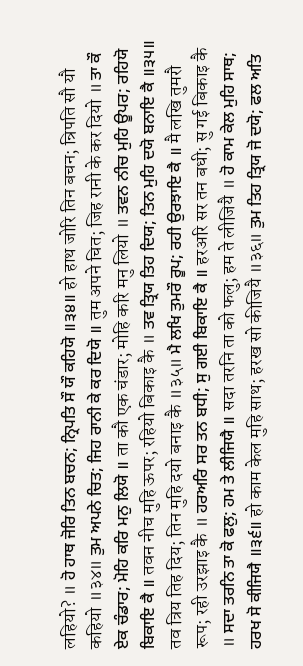लहियो? ॥ ਹੋ ਹਾਥ ਜੋਰਿ ਤਿਨ ਬਚਨ; ਨ੍ਰਿਪਤਿ ਸੌ ਯੌ ਕਹਿਯੋ ॥੩੪॥ हो हाथ जोरि तिन बचन; न्रिपति सौ यौ कहियो ॥३४॥ ਤੁਮ ਅਪਨੇ ਚਿਤ; ਜਿਹ ਰਾਨੀ ਕੇ ਕਰ ਦਿਯੋ ॥ तुम अपने चित; जिह रानी के कर दियो ॥ ਤਾ ਕੌ ਏਕ ਚੰਡਾਰ; ਮੋਹਿ ਕਰਿ ਮਨੁ ਲਿਯੋ ॥ ता कौ एक चंडार; मोहि करि मनु लियो ॥ ਤਵਨ ਨੀਚ ਮੁਹਿ ਊਪਰ; ਰਹਿਯੋ ਬਿਕਾਇ ਕੈ ॥ तवन नीच मुहि ऊपर; रहियो बिकाइ कै ॥ ਤਵ ਤ੍ਰਿਯ ਤਿਹ ਦਿਯ; ਤਿਨ ਮੁਹਿ ਦਯੋ ਬਨਾਇ ਕੈ ॥੩੫॥ तव त्रिय तिह दिय; तिन मुहि दयो बनाइ कै ॥३५॥ ਮੈ ਲਖਿ ਤੁਮਰੌ ਰੂਪ; ਰਹੀ ਉਰਝਾਇ ਕੈ ॥ मै लखि तुमरौ रूप; रही उरझाइ कै ॥ ਹਰਅਰਿ ਸਰ ਤਨ ਬਧੀ; ਸੁ ਗਈ ਬਿਕਾਇ ਕੈ ॥ हरअरि सर तन बधी; सु गई बिकाइ कै ॥ ਸਦਾ ਤਰਨਿ ਤਾ ਕੋ ਫਲੁ; ਹਮ ਤੇ ਲੀਜਿਯੈ ॥ सदा तरनि ता को फलु; हम ते लीजियै ॥ ਹੋ ਕਾਮ ਕੇਲ ਮੁਹਿ ਸਾਥ; ਹਰਖ ਸੋ ਕੀਜਿਯੈ ॥੩੬॥ हो काम केल मुहि साथ; हरख सो कीजियै ॥३६॥ ਤੁਮ ਤਿਹ ਤ੍ਰਿਯ ਜੋ ਦਯੋ; ਫਲ ਅਤਿ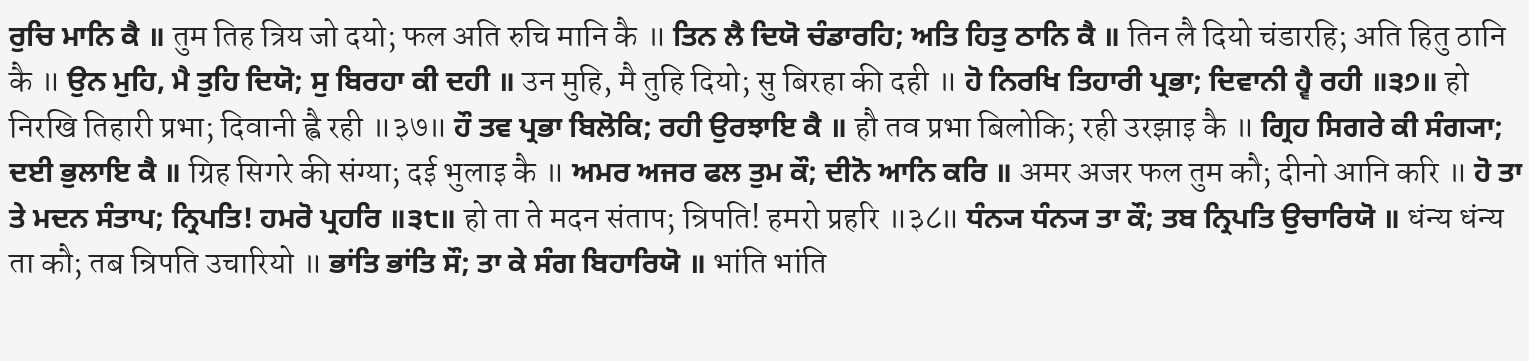ਰੁਚਿ ਮਾਨਿ ਕੈ ॥ तुम तिह त्रिय जो दयो; फल अति रुचि मानि कै ॥ ਤਿਨ ਲੈ ਦਿਯੋ ਚੰਡਾਰਹਿ; ਅਤਿ ਹਿਤੁ ਠਾਨਿ ਕੈ ॥ तिन लै दियो चंडारहि; अति हितु ठानि कै ॥ ਉਨ ਮੁਹਿ, ਮੈ ਤੁਹਿ ਦਿਯੋ; ਸੁ ਬਿਰਹਾ ਕੀ ਦਹੀ ॥ उन मुहि, मै तुहि दियो; सु बिरहा की दही ॥ ਹੋ ਨਿਰਖਿ ਤਿਹਾਰੀ ਪ੍ਰਭਾ; ਦਿਵਾਨੀ ਹ੍ਵੈ ਰਹੀ ॥੩੭॥ हो निरखि तिहारी प्रभा; दिवानी ह्वै रही ॥३७॥ ਹੌ ਤਵ ਪ੍ਰਭਾ ਬਿਲੋਕਿ; ਰਹੀ ਉਰਝਾਇ ਕੈ ॥ हौ तव प्रभा बिलोकि; रही उरझाइ कै ॥ ਗ੍ਰਿਹ ਸਿਗਰੇ ਕੀ ਸੰਗ੍ਯਾ; ਦਈ ਭੁਲਾਇ ਕੈ ॥ ग्रिह सिगरे की संग्या; दई भुलाइ कै ॥ ਅਮਰ ਅਜਰ ਫਲ ਤੁਮ ਕੌ; ਦੀਨੋ ਆਨਿ ਕਰਿ ॥ अमर अजर फल तुम कौ; दीनो आनि करि ॥ ਹੋ ਤਾ ਤੇ ਮਦਨ ਸੰਤਾਪ; ਨ੍ਰਿਪਤਿ! ਹਮਰੋ ਪ੍ਰਹਰਿ ॥੩੮॥ हो ता ते मदन संताप; न्रिपति! हमरो प्रहरि ॥३८॥ ਧੰਨ੍ਯ ਧੰਨ੍ਯ ਤਾ ਕੌ; ਤਬ ਨ੍ਰਿਪਤਿ ਉਚਾਰਿਯੋ ॥ धंन्य धंन्य ता कौ; तब न्रिपति उचारियो ॥ ਭਾਂਤਿ ਭਾਂਤਿ ਸੌ; ਤਾ ਕੇ ਸੰਗ ਬਿਹਾਰਿਯੋ ॥ भांति भांति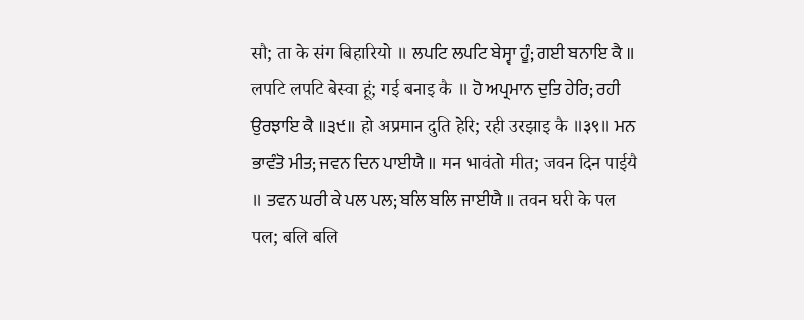सौ; ता के संग बिहारियो ॥ ਲਪਟਿ ਲਪਟਿ ਬੇਸ੍ਵਾ ਹੂੰ; ਗਈ ਬਨਾਇ ਕੈ ॥ लपटि लपटि बेस्वा हूं; गई बनाइ कै ॥ ਹੋ ਅਪ੍ਰਮਾਨ ਦੁਤਿ ਹੇਰਿ; ਰਹੀ ਉਰਝਾਇ ਕੈ ॥੩੯॥ हो अप्रमान दुति हेरि; रही उरझाइ कै ॥३९॥ ਮਨ ਭਾਵੰਤੋ ਮੀਤ; ਜਵਨ ਦਿਨ ਪਾਈਯੈ ॥ मन भावंतो मीत; जवन दिन पाईयै ॥ ਤਵਨ ਘਰੀ ਕੇ ਪਲ ਪਲ; ਬਲਿ ਬਲਿ ਜਾਈਯੈ ॥ तवन घरी के पल पल; बलि बलि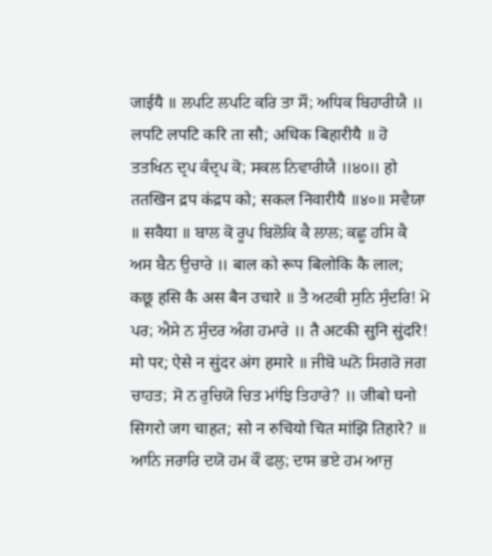जाईयै ॥ ਲਪਟਿ ਲਪਟਿ ਕਰਿ ਤਾ ਸੌ; ਅਧਿਕ ਬਿਹਾਰੀਯੈ ॥ लपटि लपटि करि ता सौ; अधिक बिहारीयै ॥ ਹੋ ਤਤਖਿਨ ਦ੍ਰਪ ਕੰਦ੍ਰਪ ਕੋ; ਸਕਲ ਨਿਵਾਰੀਯੈ ॥੪੦॥ हो ततखिन द्रप कंद्रप को; सकल निवारीयै ॥४०॥ ਸਵੈਯਾ ॥ सवैया ॥ ਬਾਲ ਕੋ ਰੂਪ ਬਿਲੋਕਿ ਕੈ ਲਾਲ; ਕਛੂ ਹਸਿ ਕੈ ਅਸ ਬੈਨ ਉਚਾਰੇ ॥ बाल को रूप बिलोकि कै लाल; कछू हसि कै अस बैन उचारे ॥ ਤੈ ਅਟਕੀ ਸੁਨਿ ਸੁੰਦਰਿ! ਮੋ ਪਰ; ਐਸੇ ਨ ਸੁੰਦਰ ਅੰਗ ਹਮਾਰੇ ॥ तै अटकी सुनि सुंदरि! मो पर; ऐसे न सुंदर अंग हमारे ॥ ਜੀਬੋ ਘਨੋ ਸਿਗਰੋ ਜਗ ਚਾਹਤ; ਸੋ ਨ ਰੁਚਿਯੋ ਚਿਤ ਮਾਂਝਿ ਤਿਹਾਰੇ? ॥ जीबो घनो सिगरो जग चाहत; सो न रुचियो चित मांझि तिहारे? ॥ ਆਨਿ ਜਰਾਰਿ ਦਯੋ ਹਮ ਕੌ ਫਲੁ; ਦਾਸ ਭਏ ਹਮ ਆਜੁ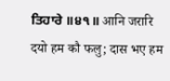ਤਿਹਾਰੇ ॥੪੧॥ आनि जरारि दयो हम कौ फलु; दास भए हम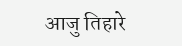आजु तिहारे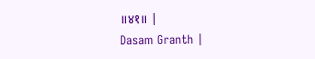॥४१॥ |
Dasam Granth |